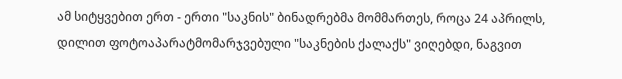ამ სიტყვებით ერთ - ერთი "საკნის" ბინადრებმა მომმართეს, როცა 24 აპრილს, დილით ფოტოაპარატმომარჯვებული "საკნების ქალაქს" ვიღებდი, ნაგვით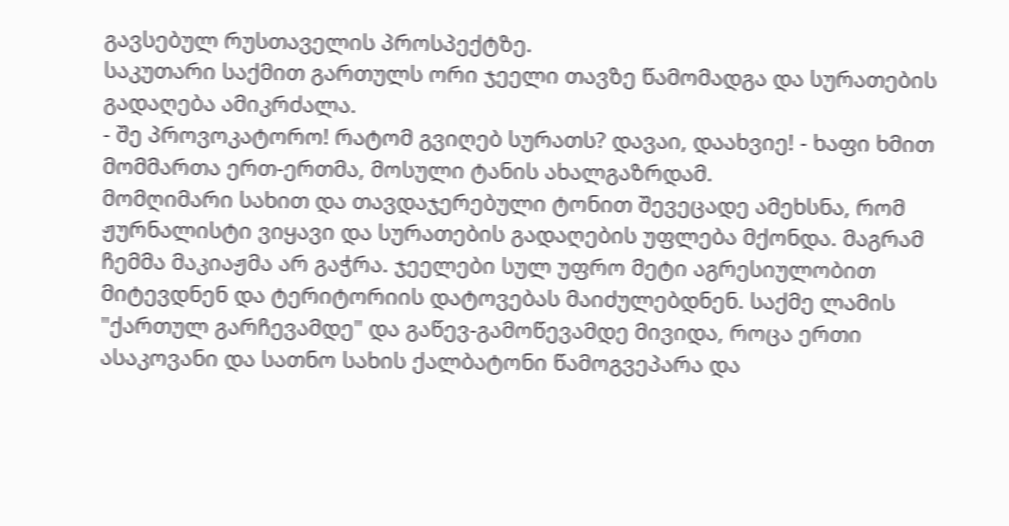გავსებულ რუსთაველის პროსპექტზე.
საკუთარი საქმით გართულს ორი ჯეელი თავზე წამომადგა და სურათების გადაღება ამიკრძალა.
- შე პროვოკატორო! რატომ გვიღებ სურათს? დავაი, დაახვიე! - ხაფი ხმით მომმართა ერთ-ერთმა, მოსული ტანის ახალგაზრდამ.
მომღიმარი სახით და თავდაჯერებული ტონით შევეცადე ამეხსნა, რომ ჟურნალისტი ვიყავი და სურათების გადაღების უფლება მქონდა. მაგრამ ჩემმა მაკიაჟმა არ გაჭრა. ჯეელები სულ უფრო მეტი აგრესიულობით მიტევდნენ და ტერიტორიის დატოვებას მაიძულებდნენ. საქმე ლამის "ქართულ გარჩევამდე" და გაწევ-გამოწევამდე მივიდა, როცა ერთი ასაკოვანი და სათნო სახის ქალბატონი წამოგვეპარა და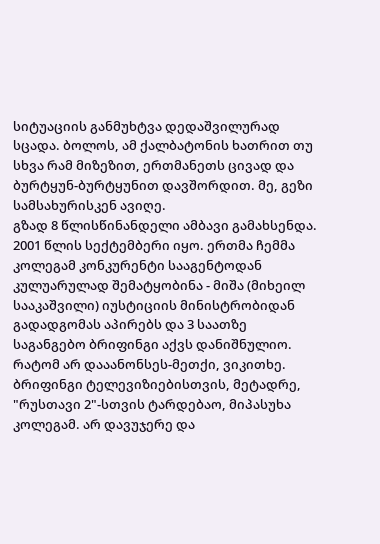სიტუაციის განმუხტვა დედაშვილურად სცადა. ბოლოს, ამ ქალბატონის ხათრით თუ სხვა რამ მიზეზით, ერთმანეთს ცივად და ბურტყუნ-ბურტყუნით დავშორდით. მე, გეზი სამსახურისკენ ავიღე.
გზად 8 წლისწინანდელი ამბავი გამახსენდა. 2001 წლის სექტემბერი იყო. ერთმა ჩემმა კოლეგამ კონკურენტი სააგენტოდან კულუარულად შემატყობინა - მიშა (მიხეილ სააკაშვილი) იუსტიციის მინისტრობიდან გადადგომას აპირებს და 3 საათზე საგანგებო ბრიფინგი აქვს დანიშნულიო. რატომ არ დააანონსეს-მეთქი, ვიკითხე. ბრიფინგი ტელევიზიებისთვის, მეტადრე, "რუსთავი 2"-სთვის ტარდებაო, მიპასუხა კოლეგამ. არ დავუჯერე და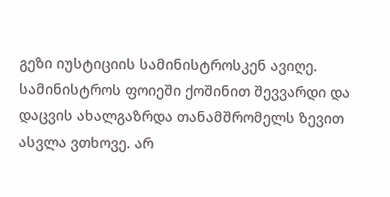გეზი იუსტიციის სამინისტროსკენ ავიღე. სამინისტროს ფოიეში ქოშინით შევვარდი და დაცვის ახალგაზრდა თანამშრომელს ზევით ასვლა ვთხოვე. არ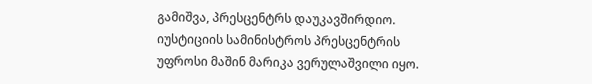გამიშვა, პრესცენტრს დაუკავშირდიო. იუსტიციის სამინისტროს პრესცენტრის უფროსი მაშინ მარიკა ვერულაშვილი იყო.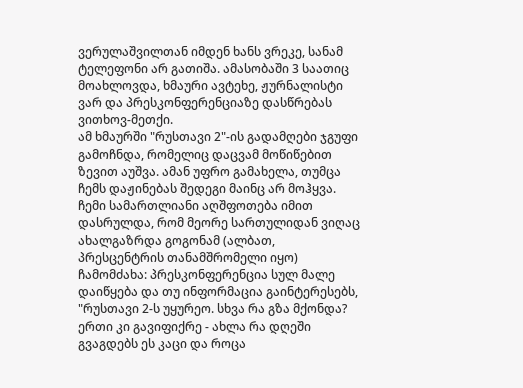ვერულაშვილთან იმდენ ხანს ვრეკე, სანამ ტელეფონი არ გათიშა. ამასობაში 3 საათიც მოახლოვდა, ხმაური ავტეხე, ჟურნალისტი ვარ და პრესკონფერენციაზე დასწრებას ვითხოვ-მეთქი.
ამ ხმაურში "რუსთავი 2"-ის გადამღები ჯგუფი გამოჩნდა, რომელიც დაცვამ მოწიწებით ზევით აუშვა. ამან უფრო გამახელა, თუმცა ჩემს დაჟინებას შედეგი მაინც არ მოჰყვა. ჩემი სამართლიანი აღშფოთება იმით დასრულდა, რომ მეორე სართულიდან ვიღაც ახალგაზრდა გოგონამ (ალბათ, პრესცენტრის თანამშრომელი იყო) ჩამომძახა: პრესკონფერენცია სულ მალე დაიწყება და თუ ინფორმაცია გაინტერესებს, "რუსთავი 2-ს უყურეო. სხვა რა გზა მქონდა? ერთი კი გავიფიქრე - ახლა რა დღეში გვაგდებს ეს კაცი და როცა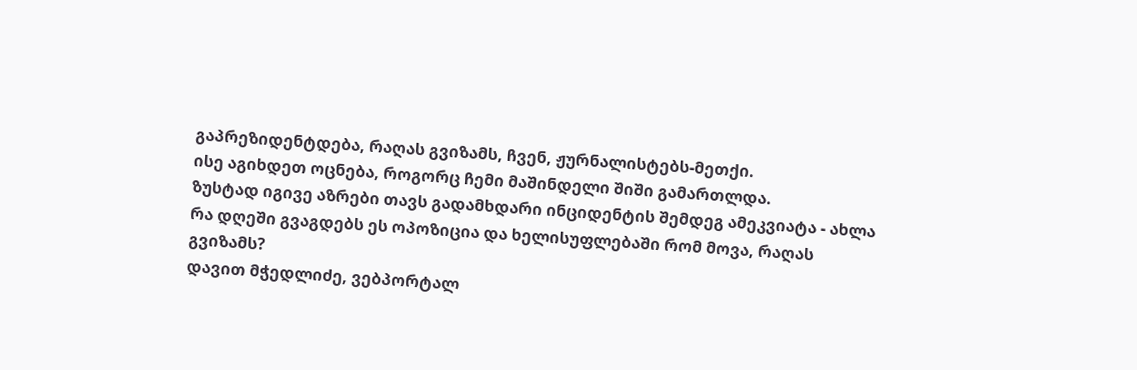გაპრეზიდენტდება, რაღას გვიზამს, ჩვენ, ჟურნალისტებს-მეთქი.
ისე აგიხდეთ ოცნება, როგორც ჩემი მაშინდელი შიში გამართლდა.
ზუსტად იგივე აზრები თავს გადამხდარი ინციდენტის შემდეგ ამეკვიატა - ახლა რა დღეში გვაგდებს ეს ოპოზიცია და ხელისუფლებაში რომ მოვა, რაღას გვიზამს?
დავით მჭედლიძე, ვებპორტალ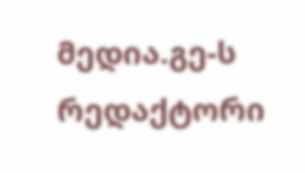მედია.გე-ს რედაქტორი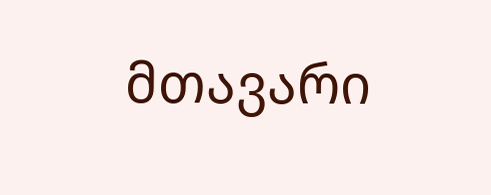მთავარი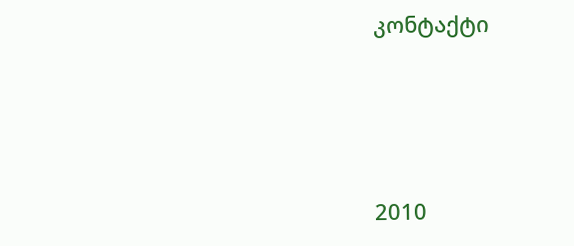კონტაქტი




2010